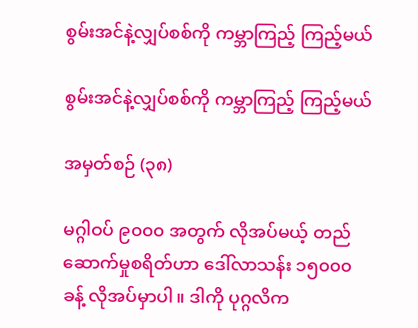စွမ်းအင်နဲ့လျှပ်စစ်ကို ကမ္ဘာကြည့် ကြည့်မယ်

စွမ်းအင်နဲ့လျှပ်စစ်ကို ကမ္ဘာကြည့် ကြည့်မယ်

အမှတ်စဉ် (၃၈)

မဂ္ဂါဝပ် ၉၀၀၀ အတွက် လိုအပ်မယ့် တည်ဆောက်မှုစရိတ်ဟာ ဒေါ်လာသန်း ၁၅၀၀၀ ခန့် လိုအပ်မှာပါ။ ဒါကို ပုဂ္ဂလိက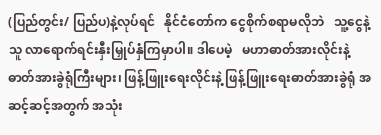(ပြည်တွင်း/ ပြည်ပ)နဲ့လုပ်ရင်   နိုင်ငံတော်က ငွေစိုက်စရာမလိုဘဲ   သူ့ငွေနဲ့သူ လာရောက်ရင်းနှီးမြှုပ်နှံကြမှာပါ။ ဒါပေမဲ့   မဟာဓာတ်အားလိုင်းနဲ့ ဓာတ်အားခွဲရုံကြီးများ၊ ဖြန့်ဖြူးရေးလိုင်းနဲ့ ဖြန့်ဖြူးရေးဓာတ်အားခွဲရုံ အဆင့်ဆင့်အတွက် အသုံး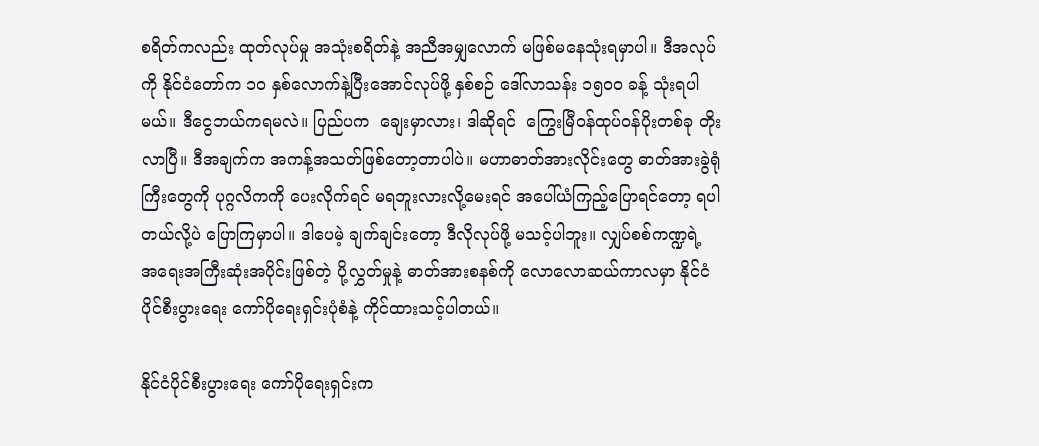စရိတ်ကလည်း ထုတ်လုပ်မှု အသုံးစရိတ်နဲ့ အညီအမျှလောက် မဖြစ်မနေသုံးရမှာပါ။ ဒီအလုပ်ကို နိုင်ငံတော်က ၁၀ နှစ်လောက်နဲ့ပြီးအောင်လုပ်ဖို့ နှစ်စဉ် ဒေါ်လာသန်း ၁၅၀၀ ခန့် သုံးရပါမယ်။ ဒီငွေဘယ်ကရမလဲ။ ပြည်ပက  ချေးမှာလား၊ ဒါဆိုရင်  ကြွေးမြီဝန်ထုပ်ဝန်ပိုးတစ်ခု တိုးလာပြီ။ ဒီအချက်က အကန့်အသတ်ဖြစ်တော့တာပါပဲ။ မဟာဓာတ်အားလိုင်းတွေ ဓာတ်အားခွဲရုံကြီးတွေကို ပုဂ္ဂလိကကို ပေးလိုက်ရင် မရဘူးလားလို့မေးရင် အပေါ်ယံကြည့်ပြောရင်တော့ ရပါတယ်လို့ပဲ ပြောကြမှာပါ။ ဒါပေမဲ့ ချက်ချင်းတော့ ဒီလိုလုပ်ဖို့ မသင့်ပါဘူး။ လျှပ်စစ်ကဏ္ဍရဲ့ အရေးအကြီးဆုံးအပိုင်းဖြစ်တဲ့ ပို့လွှတ်မှုနဲ့ ဓာတ်အားစနစ်ကို လောလောဆယ်ကာလမှာ နိုင်ငံပိုင်စီးပွားရေး ကော်ပိုရေးရှင်းပုံစံနဲ့ ကိုင်ထားသင့်ပါတယ်။

နိုင်ငံပိုင်စီးပွားရေး ကော်ပိုရေးရှင်းက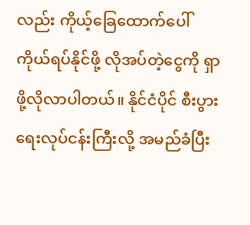လည်း ကိုယ့်ခြေထောက်ပေါ်ကိုယ်ရပ်နိုင်ဖို့ လိုအပ်တဲ့ငွေကို ရှာဖို့လိုလာပါတယ်။ နိုင်ငံပိုင် စီးပွားရေးလုပ်ငန်းကြီးလို့ အမည်ခံပြီး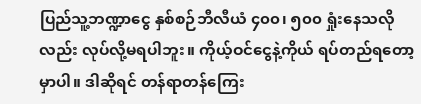ပြည်သူ့ဘဏ္ဍာငွေ နှစ်စဉ်ဘီလီယံ ၄၀၀၊ ၅၀၀ ရှုံးနေသလိုလည်း လုပ်လို့မရပါဘူး။ ကိုယ့်ဝင်ငွေနဲ့ကိုယ် ရပ်တည်ရတော့မှာပါ။ ဒါဆိုရင် တန်ရာတန်ကြေး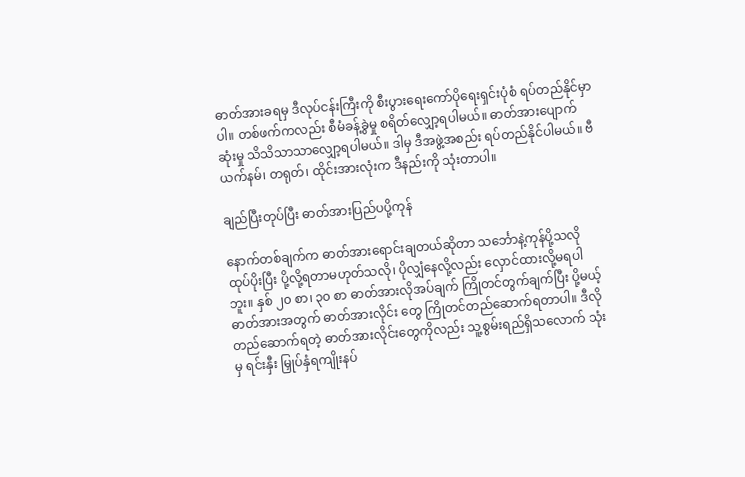ဓာတ်အားခရမှ ဒီလုပ်ငန်းကြီးကို စီးပွားရေးကော်ပိုရေးရှင်းပုံစံ ရပ်တည်နိုင်မှာပါ။ တစ်ဖက်ကလည်း စီမံခန့်ခွဲမှု စရိတ်လျှော့ရပါမယ်။ ဓာတ်အားပျောက်ဆုံးမှု သိသိသာသာလျှော့ရပါမယ်။ ဒါမှ ဒီအဖွဲ့အစည်း ရပ်တည်နိုင်ပါမယ်။ ဗီယက်နမ်၊ တရုတ်၊ ထိုင်းအားလုံးက ဒီနည်းကို သုံးတာပါ။

ချည်ပြီးတုပ်ပြီး ဓာတ်အားပြည်ပပို့ကုန်

နောက်တစ်ချက်က ဓာတ်အားရောင်းချတယ်ဆိုတာ သင်္ဘောနဲ့ကုန်ပို့သလို ထုပ်ပိုးပြီး ပို့လို့ရတာမဟုတ်သလို၊ ပိုလျှံနေလို့လည်း လှောင်ထားလို့မရပါဘူး။ နှစ် ၂၀ စာ၊ ၃၀ စာ ဓာတ်အားလိုအပ်ချက် ကြိုတင်တွက်ချက်ပြီး ပို့မယ့်ဓာတ်အားအတွက် ဓာတ်အားလိုင်း တွေ ကြိုတင်တည်ဆောက်ရတာပါ။ ဒီလိုတည်ဆောက်ရတဲ့ ဓာတ်အားလိုင်းတွေကိုလည်း သူ့စွမ်းရည်ရှိသလောက် သုံးမှ ရင်းနှီး မြှုပ်နှံရကျိုးနပ်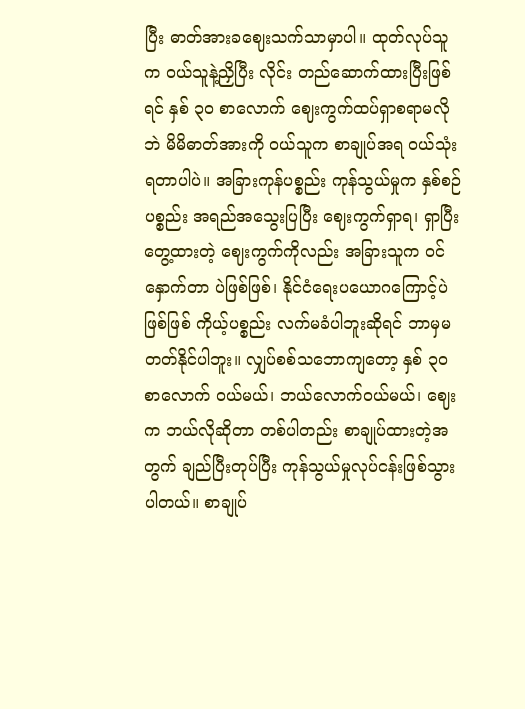ပြီး ဓာတ်အားခဈေးသက်သာမှာပါ။ ထုတ်လုပ်သူက ဝယ်သူနဲ့ညှိပြီး လိုင်း တည်ဆောက်ထားပြီးဖြစ်ရင် နှစ် ၃၀ စာလောက် ဈေးကွက်ထပ်ရှာစရာမလိုဘဲ မိမိဓာတ်အားကို ဝယ်သူက စာချုပ်အရ ဝယ်သုံးရတာပါပဲ။ အခြားကုန်ပစ္စည်း ကုန်သွယ်မှုက နှစ်စဉ်ပစ္စည်း အရည်အသွေးပြပြီး ဈေးကွက်ရှာရ၊ ရှာပြီးတွေ့ထားတဲ့ ဈေးကွက်ကိုလည်း အခြားသူက ဝင်နှောက်တာ ပဲဖြစ်ဖြစ်၊ နိုင်ငံရေးပယောဂကြောင့်ပဲဖြစ်ဖြစ် ကိုယ့်ပစ္စည်း လက်မခံပါဘူးဆိုရင် ဘာမှမတတ်နိုင်ပါဘူး။ လျှပ်စစ်သဘောကျတော့ နှစ် ၃၀ စာလောက် ဝယ်မယ်၊ ဘယ်လောက်ဝယ်မယ်၊ ဈေးက ဘယ်လိုဆိုတာ တစ်ပါတည်း စာချုပ်ထားတဲ့အတွက် ချည်ပြီးတုပ်ပြီး ကုန်သွယ်မှုလုပ်ငန်းဖြစ်သွားပါတယ်။ စာချုပ်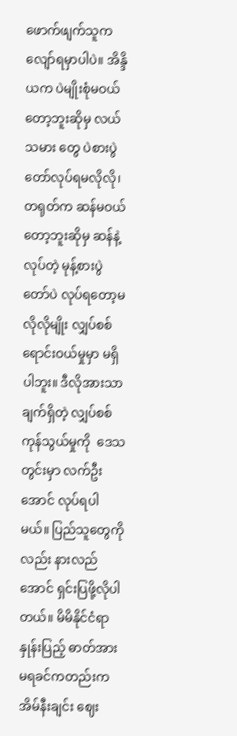ဖောက်ဖျက်သူက လျော်ရမှာပါပဲ။ အိန္ဒိယက ပဲမျိုးစုံမဝယ်တော့ဘူးဆိုမှ လယ်သမား တွေ ပဲစားပွဲတော်လုပ်ရမလိုလို၊ တရုတ်က ဆန်မဝယ်တော့ဘူးဆိုမှ ဆန်နဲ့လုပ်တဲ့ မုန့်စားပွဲတော်ပဲ လုပ်ရတော့မလိုလိုမျိုး လျှပ်စစ်ရောင်းဝယ်မှုမှာ မရှိပါဘူး။ ဒီလိုအားသာချက်ရှိတဲ့ လျှပ်စစ်ကုန်သွယ်မှုကို  ဒေသတွင်းမှာ လက်ဦးအောင် လုပ်ရပါမယ်။ ပြည်သူတွေကိုလည်း နားလည်အောင် ရှင်းပြဖို့လိုပါတယ်။ မိမိနိုင်ငံရာနှုန်းပြည့် ဓာတ်အားမရခင်ကတည်းက အိမ်နီးချင်း ဈေး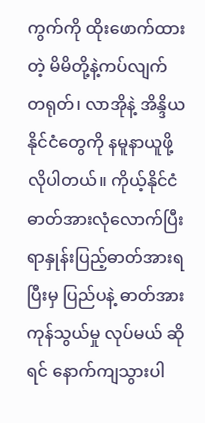ကွက်ကို ထိုးဖောက်ထားတဲ့ မိမိတို့နဲ့ကပ်လျက် တရုတ်၊ လာအိုနဲ့ အိန္ဒိယနိုင်ငံတွေကို နမူနာယူဖို့လိုပါတယ်။ ကိုယ့်နိုင်ငံ ဓာတ်အားလုံလောက်ပြီး ရာနှုန်းပြည့်ဓာတ်အားရပြီးမှ ပြည်ပနဲ့ ဓာတ်အားကုန်သွယ်မှု လုပ်မယ် ဆိုရင် နောက်ကျသွားပါ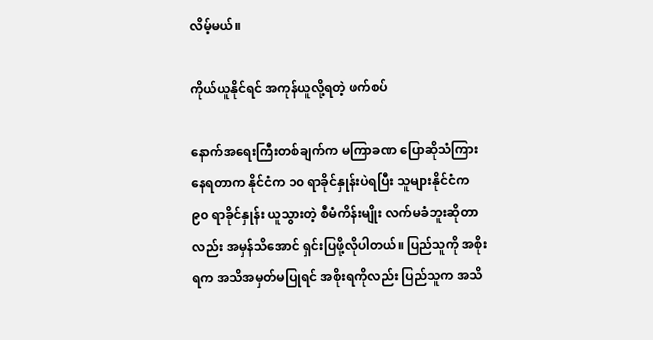လိမ့်မယ်။

ကိုယ်ယူနိုင်ရင် အကုန်ယူလို့ရတဲ့ ဖက်စပ်

နောက်အရေးကြီးတစ်ချက်က မကြာခဏ ပြောဆိုသံကြားနေရတာက နိုင်ငံက ၁၀ ရာခိုင်နှုန်းပဲရပြီး သူများနိုင်ငံက ၉၀ ရာခိုင်နှုန်း ယူသွားတဲ့ စီမံကိန်းမျိုး လက်မခံဘူးဆိုတာလည်း အမှန်သိအောင် ရှင်းပြဖို့လိုပါတယ်။ ပြည်သူကို အစိုးရက အသိအမှတ်မပြုရင် အစိုးရကိုလည်း ပြည်သူက အသိ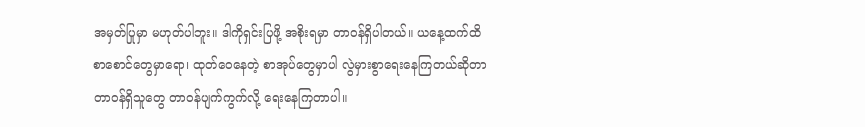အမှတ်ပြုမှာ မဟုတ်ပါဘူး။ ဒါကိုရှင်းပြဖို့ အစိုးရမှာ တာဝန်ရှိပါတယ်။ ယနေ့ထက်ထိ စာစောင်တွေမှာရော၊ ထုတ်ဝေနေတဲ့ စာအုပ်တွေမှာပါ လွဲမှားစွာရေးနေကြတယ်ဆိုတာ တာဝန်ရှိသူတွေ တာဝန်ပျက်ကွက်လို့ ရေးနေကြတာပါ။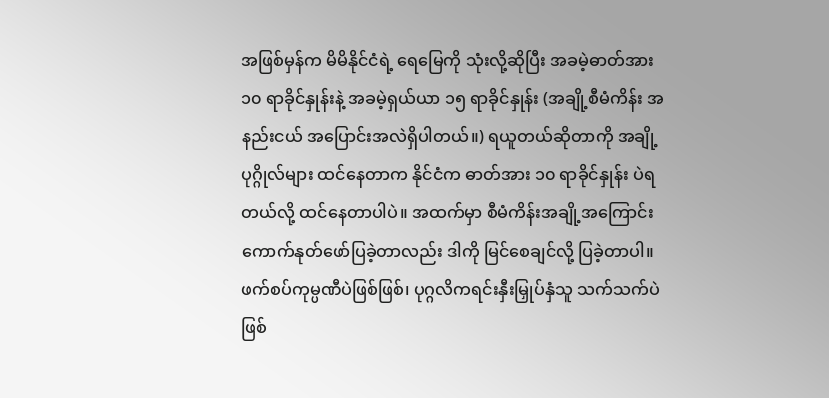အဖြစ်မှန်က မိမိနိုင်ငံရဲ့ ရေမြေကို သုံးလို့ဆိုပြီး အခမဲ့ဓာတ်အား ၁၀ ရာခိုင်နှုန်းနဲ့ အခမဲ့ရှယ်ယာ ၁၅ ရာခိုင်နှုန်း (အချို့စီမံကိန်း အနည်းငယ် အပြောင်းအလဲရှိပါတယ်။) ရယူတယ်ဆိုတာကို အချို့ပုဂ္ဂိုလ်များ ထင်နေတာက နိုင်ငံက ဓာတ်အား ၁၀ ရာခိုင်နှုန်း ပဲရတယ်လို့ ထင်နေတာပါပဲ။ အထက်မှာ စီမံကိန်းအချို့အကြောင်း ကောက်နုတ်ဖော်ပြခဲ့တာလည်း ဒါကို မြင်စေချင်လို့ ပြခဲ့တာပါ။ ဖက်စပ်ကုမ္ပဏီပဲဖြစ်ဖြစ်၊ ပုဂ္ဂလိကရင်းနှီးမြှုပ်နှံသူ သက်သက်ပဲဖြစ်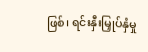ဖြစ်၊ ရင်းနှီးမြှုပ်နှံမှု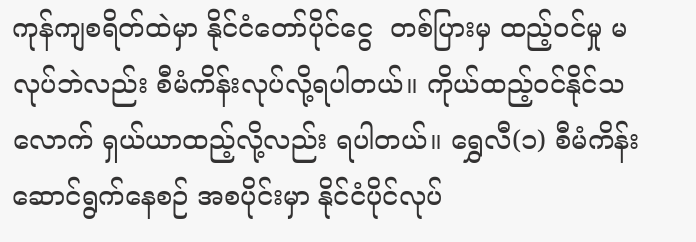ကုန်ကျစရိတ်ထဲမှာ နိုင်ငံတော်ပိုင်ငွေ  တစ်ပြားမှ ထည့်ဝင်မှု မလုပ်ဘဲလည်း စီမံကိန်းလုပ်လို့ရပါတယ်။ ကိုယ်ထည့်ဝင်နိုင်သလောက် ရှယ်ယာထည့်လို့လည်း ရပါတယ်။ ရွှေလီ(၁) စီမံကိန်း ဆောင်ရွက်နေစဉ် အစပိုင်းမှာ နိုင်ငံပိုင်လုပ်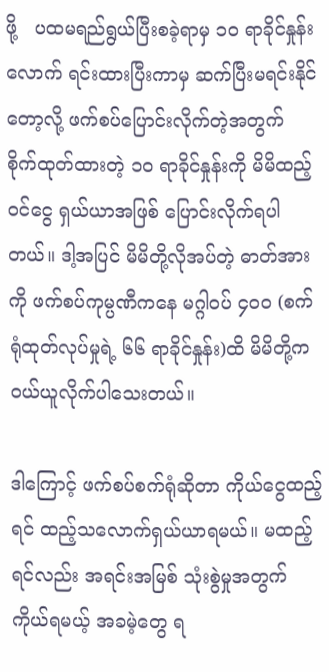ဖို့   ပထမရည်ရွယ်ပြီးစခဲ့ရာမှ ၁၀ ရာခိုင်နှုန်းလောက် ရင်းထားပြီးကာမှ ဆက်ပြီးမရင်းနိုင်တော့လို့ ဖက်စပ်ပြောင်းလိုက်တဲ့အတွက် စိုက်ထုတ်ထားတဲ့ ၁၀ ရာခိုင်နှုန်းကို မိမိထည့်ဝင်ငွေ ရှယ်ယာအဖြစ် ပြောင်းလိုက်ရပါတယ်။ ဒါ့အပြင် မိမိတို့လိုအပ်တဲ့ ဓာတ်အားကို ဖက်စပ်ကုမ္ပဏီကနေ မဂ္ဂါဝပ် ၄၀၀ (စက်ရုံထုတ်လုပ်မှုရဲ့ ၆၆ ရာခိုင်နှုန်း)ထိ မိမိတို့က  ဝယ်ယူလိုက်ပါသေးတယ်။

ဒါကြောင့် ဖက်စပ်စက်ရုံဆိုတာ ကိုယ်ငွေထည့်ရင် ထည့်သလောက်ရှယ်ယာရမယ်။ မထည့်ရင်လည်း အရင်းအမြစ် သုံးစွဲမှုအတွက် ကိုယ်ရမယ့် အခမဲ့တွေ ရ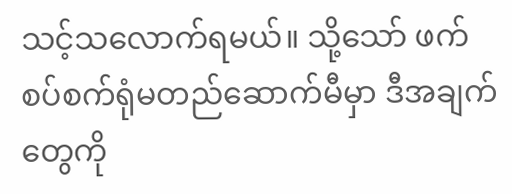သင့်သလောက်ရမယ်။ သို့သော် ဖက်စပ်စက်ရုံမတည်ဆောက်မီမှာ ဒီအချက်တွေကို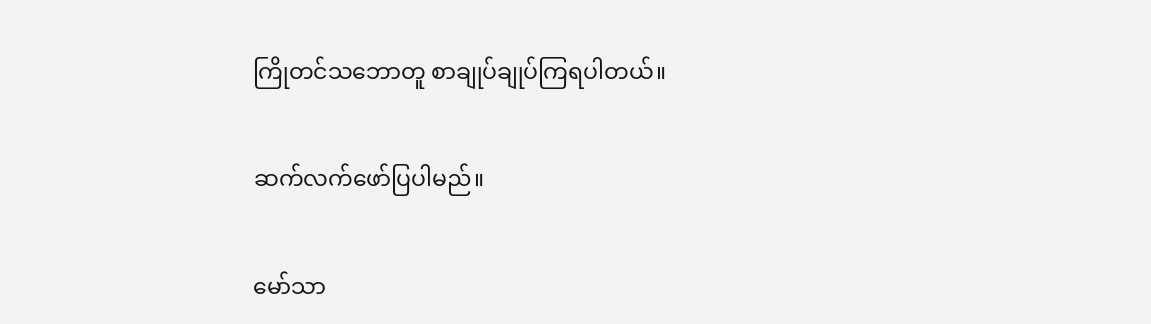ကြိုတင်သဘောတူ စာချုပ်ချုပ်ကြရပါတယ်။

ဆက်လက်ဖော်ပြပါမည်။

မော်သာ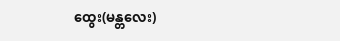ထွေး(မန္တလေး)